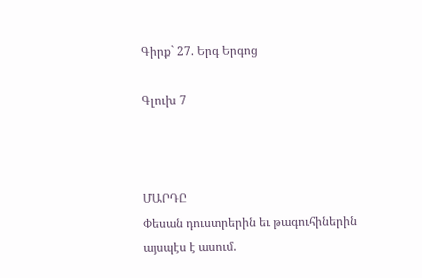Գիրք` 27. Երգ Երգոց

Գլուխ 7



ՄԱՐԴԸ
Փեսան դուստրերին եւ թագուհիներին այսպէս է ասում.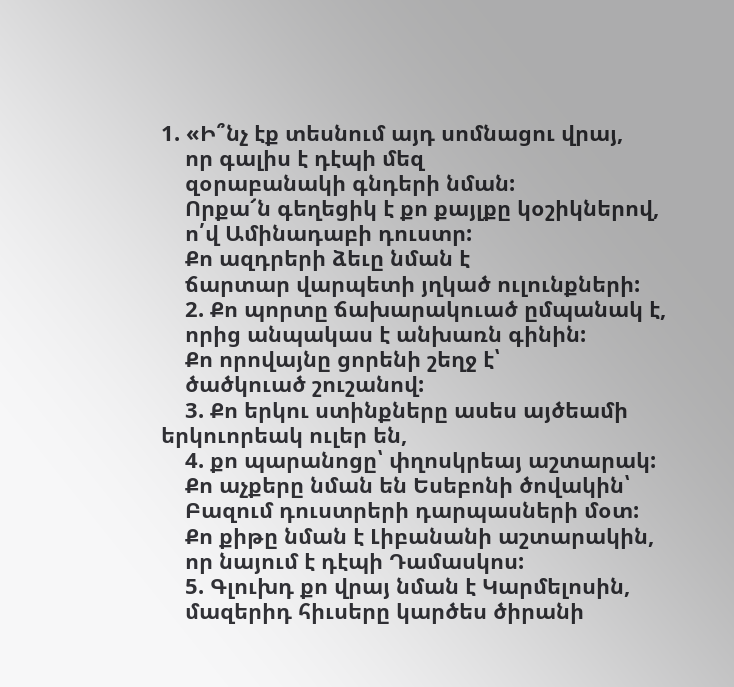1. «Ի՞նչ էք տեսնում այդ սոմնացու վրայ,
    որ գալիս է դէպի մեզ
    զօրաբանակի գնդերի նման:
    Որքա՜ն գեղեցիկ է քո քայլքը կօշիկներով,
    ո՛վ Ամինադաբի դուստր:
    Քո ազդրերի ձեւը նման է
    ճարտար վարպետի յղկած ուլունքների:
    2. Քո պորտը ճախարակուած ըմպանակ է,
    որից անպակաս է անխառն գինին:
    Քո որովայնը ցորենի շեղջ է՝
    ծածկուած շուշանով:
    3. Քո երկու ստինքները ասես այծեամի երկուորեակ ուլեր են,
    4. քո պարանոցը՝ փղոսկրեայ աշտարակ:
    Քո աչքերը նման են Եսեբոնի ծովակին՝
    Բազում դուստրերի դարպասների մօտ:
    Քո քիթը նման է Լիբանանի աշտարակին,
    որ նայում է դէպի Դամասկոս:
    5. Գլուխդ քո վրայ նման է Կարմելոսին,
    մազերիդ հիւսերը կարծես ծիրանի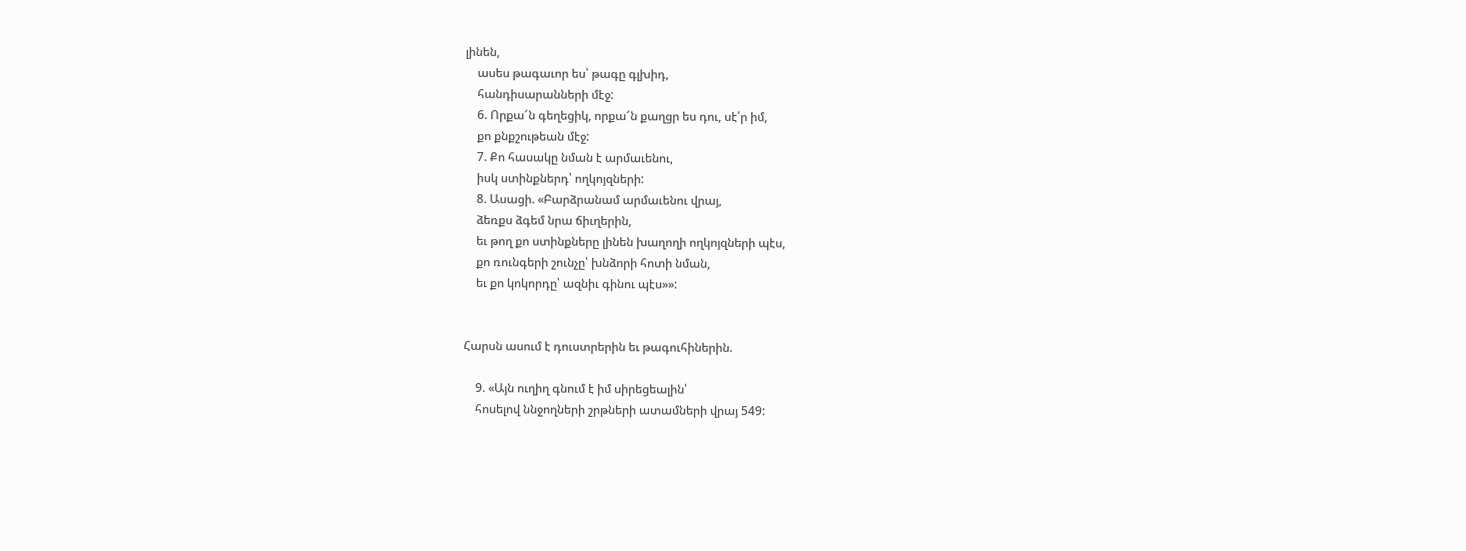լինեն,
    ասես թագաւոր ես՝ թագը գլխիդ,
    հանդիսարանների մէջ:
    6. Որքա՜ն գեղեցիկ, որքա՜ն քաղցր ես դու, սէ՛ր իմ,
    քո քնքշութեան մէջ:
    7. Քո հասակը նման է արմաւենու,
    իսկ ստինքներդ՝ ողկոյզների:
    8. Ասացի. «Բարձրանամ արմաւենու վրայ,
    ձեռքս ձգեմ նրա ճիւղերին,
    եւ թող քո ստինքները լինեն խաղողի ողկոյզների պէս,
    քո ռունգերի շունչը՝ խնձորի հոտի նման,
    եւ քո կոկորդը՝ ազնիւ գինու պէս»»:


Հարսն ասում է դուստրերին եւ թագուհիներին.

    9. «Այն ուղիղ գնում է իմ սիրեցեալին՝
    հոսելով ննջողների շրթների ատամների վրայ 549: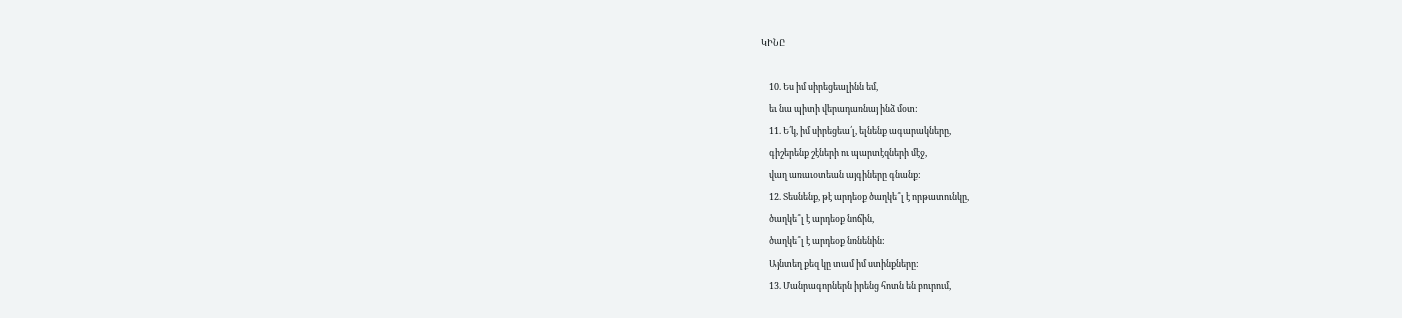ԿԻՆԸ

    10. Ես իմ սիրեցեալինն եմ,
    եւ նա պիտի վերադառնայ ինձ մօտ:
    11. Ե՛կ, իմ սիրեցեա՛լ, ելնենք ագարակները,
    գիշերենք շէների ու պարտէզների մէջ,
    վաղ առաւօտեան այգիները գնանք:
    12. Տեսնենք, թէ արդեօք ծաղկե՞լ է որթատունկը,
    ծաղկե՞լ է արդեօք նոճին,
    ծաղկե՞լ է արդեօք նռնենին:
    Այնտեղ քեզ կը տամ իմ ստինքները:
    13. Մանրագորներն իրենց հոտն են բուրում,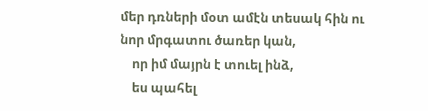մեր դռների մօտ ամէն տեսակ հին ու նոր մրգատու ծառեր կան,
    որ իմ մայրն է տուել ինձ,
    ես պահել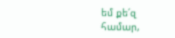եմ քե՛զ համար,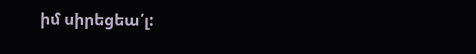իմ սիրեցեա՛լ: